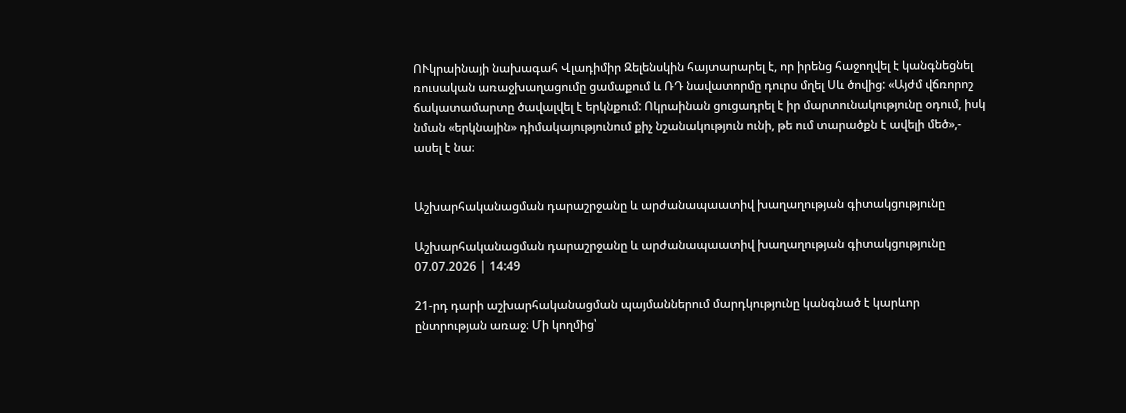ՈՒկրաինայի նախագահ Վլադիմիր Զելենսկին հայտարարել է, որ իրենց հաջողվել է կանգնեցնել ռուսական առաջխաղացումը ցամաքում և ՌԴ նավատորմը դուրս մղել Սև ծովից: «Այժմ վճռորոշ ճակատամարտը ծավալվել է երկնքում: Ոկրաինան ցուցադրել է իր մարտունակությունը օդում, իսկ նման «երկնային» դիմակայությունում քիչ նշանակություն ունի, թե ում տարածքն է ավելի մեծ»,- ասել է նա։


Աշխարհականացման դարաշրջանը և արժանապաատիվ խաղաղության գիտակցությունը

Աշխարհականացման դարաշրջանը և արժանապաատիվ խաղաղության գիտակցությունը
07.07.2026 | 14:49

21-րդ դարի աշխարհականացման պայմաններում մարդկությունը կանգնած է կարևոր ընտրության առաջ։ Մի կողմից՝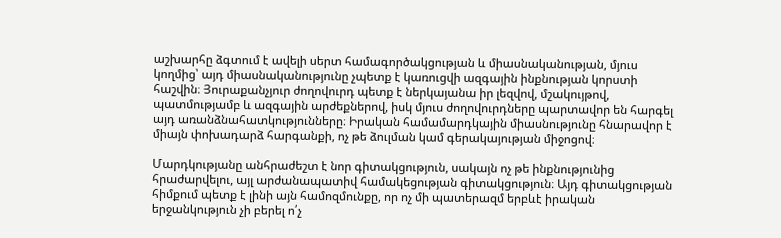աշխարհը ձգտում է ավելի սերտ համագործակցության և միասնականության, մյուս կողմից՝ այդ միասնականությունը չպետք է կառուցվի ազգային ինքնության կորստի հաշվին։ Յուրաքանչյուր ժողովուրդ պետք է ներկայանա իր լեզվով, մշակույթով, պատմությամբ և ազգային արժեքներով, իսկ մյուս ժողովուրդները պարտավոր են հարգել այդ առանձնահատկությունները։ Իրական համամարդկային միասնությունը հնարավոր է միայն փոխադարձ հարգանքի, ոչ թե ձուլման կամ գերակայության միջոցով։

Մարդկությանը անհրաժեշտ է նոր գիտակցություն, սակայն ոչ թե ինքնությունից հրաժարվելու, այլ արժանապատիվ համակեցության գիտակցություն։ Այդ գիտակցության հիմքում պետք է լինի այն համոզմունքը, որ ոչ մի պատերազմ երբևէ իրական երջանկություն չի բերել ո՛չ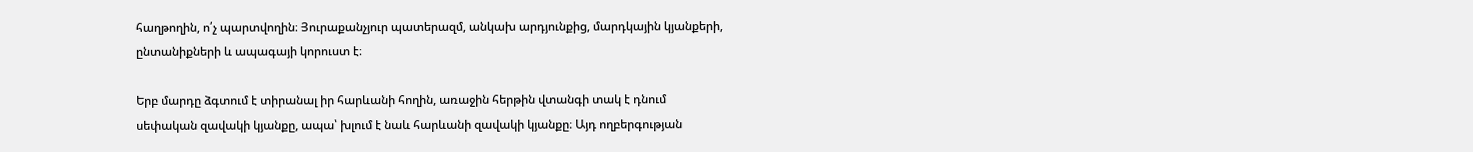հաղթողին, ո՛չ պարտվողին։ Յուրաքանչյուր պատերազմ, անկախ արդյունքից, մարդկային կյանքերի, ընտանիքների և ապագայի կորուստ է։

Երբ մարդը ձգտում է տիրանալ իր հարևանի հողին, առաջին հերթին վտանգի տակ է դնում սեփական զավակի կյանքը, ապա՝ խլում է նաև հարևանի զավակի կյանքը։ Այդ ողբերգության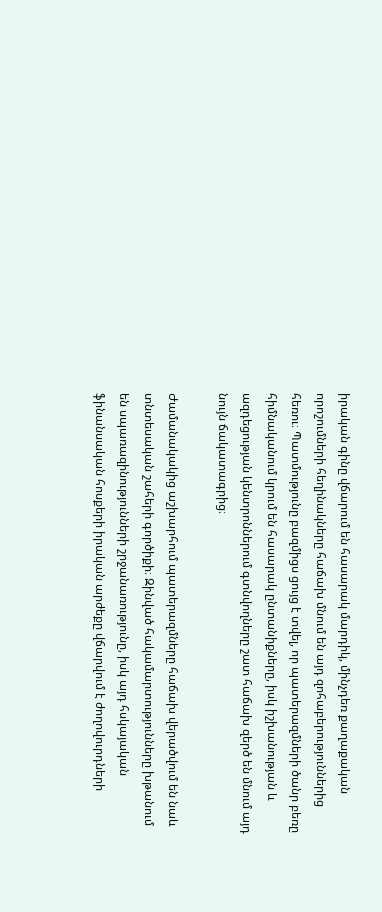իրական գինը վճարում են հասարակ մարդիկ, մինչդեռ քաղաքական որոշումների հեղինակները հաճախ մնում են այդ զոհաբերություններից հեռու։ Պատմությունը բազմիցս ցույց է տվել, որ պատերազմների ծանր բեռը հիմնականում կրում են հասարակ ընտանիքները, իսկ իշխանության և ազդեցության կենտրոններում գտնվողները շատ հաճախ զերծ են մնում այդ նույն ճակատագրից։

Ժամանակակից աշխարհում պատերազմները հաճախ վերածվում են նաև տնտեսական շահերի գործիքի։ Զինված հակամարտությունները խթանում են սպառազինությունների շրջանառությունը, իսկ այդ հսկայական ֆինանսական հոսքերի իրական արժեքը վճարվում է ժողովուրդների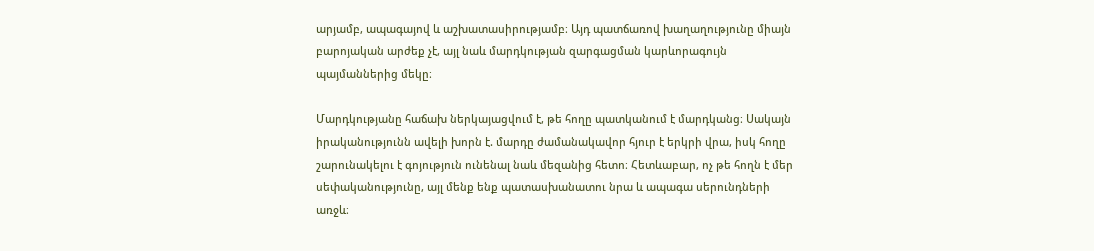արյամբ, ապագայով և աշխատասիրությամբ։ Այդ պատճառով խաղաղությունը միայն բարոյական արժեք չէ, այլ նաև մարդկության զարգացման կարևորագույն պայմաններից մեկը։

Մարդկությանը հաճախ ներկայացվում է, թե հողը պատկանում է մարդկանց։ Սակայն իրականությունն ավելի խորն է. մարդը ժամանակավոր հյուր է երկրի վրա, իսկ հողը շարունակելու է գոյություն ունենալ նաև մեզանից հետո։ Հետևաբար, ոչ թե հողն է մեր սեփականությունը, այլ մենք ենք պատասխանատու նրա և ապագա սերունդների առջև։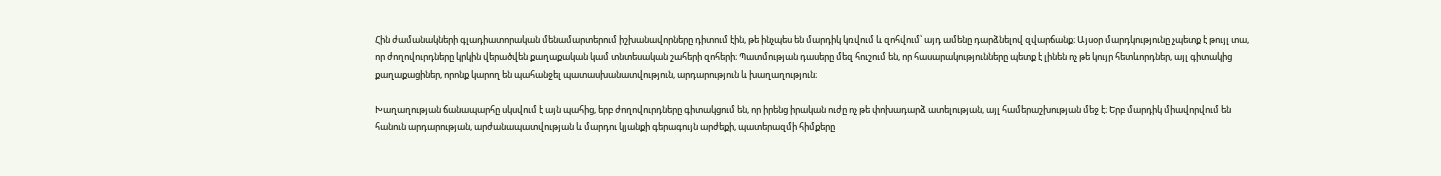Հին ժամանակների գլադիատորական մենամարտերում իշխանավորները դիտում էին, թե ինչպես են մարդիկ կռվում և զոհվում՝ այդ ամենը դարձնելով զվարճանք։ Այսօր մարդկությունը չպետք է թույլ տա, որ ժողովուրդները կրկին վերածվեն քաղաքական կամ տնտեսական շահերի զոհերի։ Պատմության դասերը մեզ հուշում են, որ հասարակությունները պետք է լինեն ոչ թե կույր հետևորդներ, այլ գիտակից քաղաքացիներ, որոնք կարող են պահանջել պատասխանատվություն, արդարություն և խաղաղություն։

Խաղաղության ճանապարհը սկսվում է այն պահից, երբ ժողովուրդները գիտակցում են, որ իրենց իրական ուժը ոչ թե փոխադարձ ատելության, այլ համերաշխության մեջ է։ Երբ մարդիկ միավորվում են հանուն արդարության, արժանապատվության և մարդու կյանքի գերագույն արժեքի, պատերազմի հիմքերը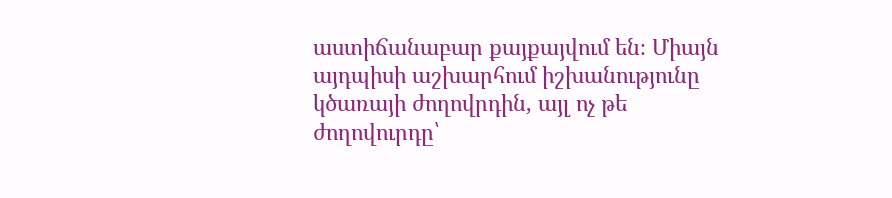աստիճանաբար քայքայվում են։ Միայն այդպիսի աշխարհում իշխանությունը կծառայի ժողովրդին, այլ ոչ թե ժողովուրդը՝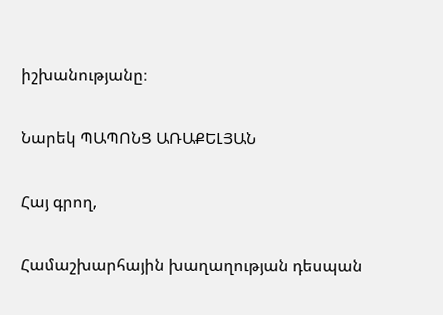իշխանությանը։

Նարեկ ՊԱՊՈՆՑ ԱՌԱՔԵԼՅԱՆ

Հայ գրող,

Համաշխարհային խաղաղության դեսպան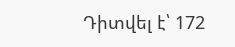Դիտվել է՝ 172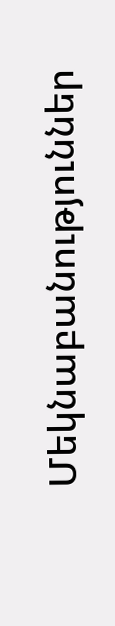Մեկնաբանություններ